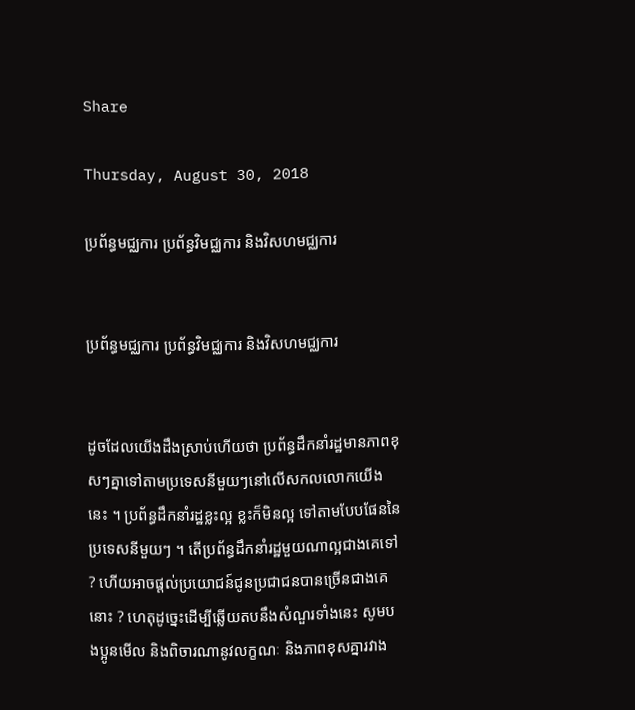Share

Thursday, August 30, 2018

ប្រព័ន្ធមជ្ឈការ ប្រព័ន្ធវិមជ្ឈការ និងវិសហមជ្ឈការ


ប្រព័ន្ធមជ្ឈការ ប្រព័ន្ធវិមជ្ឈការ និងវិសហមជ្ឈការ


ដូចដែលយើងដឹងស្រាប់ហើយថា ប្រព័ន្ធដឹកនាំរដ្ឋមានភាពខុសៗគ្នាទៅតាមប្រទេសនីមួយៗនៅលើសកលលោកយើងនេះ ។ ប្រព័ន្ធដឹកនាំរដ្ឋខ្លះល្អ ខ្លះក៏មិនល្អ ទៅតាមបែបផែននៃប្រទេសនីមួយៗ ។ តើប្រព័ន្ធដឹកនាំរដ្ឋមួយណាល្អជាងគេទៅ ? ហើយអាចផ្តល់ប្រយោជន៍ជូនប្រជាជនបានច្រើនជាងគេនោះ ? ហេតុដូច្នេះដើម្បីឆ្លើយតបនឹងសំណួរទាំងនេះ សូមបងប្អូនមើល និងពិចារណានូវលក្ខណៈ និងភាពខុសគ្នារវាង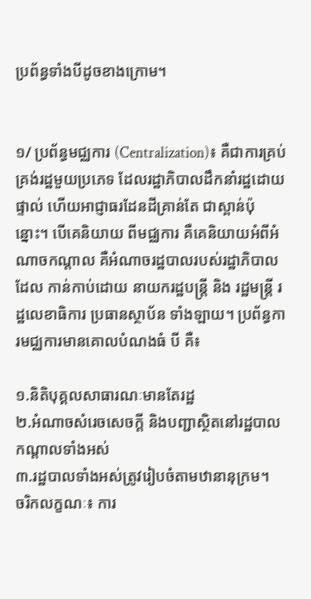ប្រព័ន្ធទាំងបីដូចខាងក្រោម។


១/ ប្រព័ន្ធមជ្ឈការ (Centralization)៖ គឺជាការគ្រប់គ្រង់រដ្ឋមួយប្រភេទ ដែលរដ្ឋាភិបាលដឹកនាំរដ្ឋដោយ ផ្ទាល់ ហើយអាជ្ញាធរដែនដីគ្រាន់តែ ជាស្ពាន់ប៉ុន្នោះ។ បើគេនិយាយ ពីមជ្ឈការ គឺគេនិយាយអំពីអំណាចកណ្តាល គឺអំណាចរដ្ឋបាលរបស់រដ្ឋាភិបាល ដែល កាន់កាប់ដោយ នាយករដ្ឋបន្រ្តី និង រដ្ឋមន្ត្រី រដ្ឋលេខាធិការ ប្រធានស្ថាប័ន ទាំងឡាយ។ ប្រព័ន្ធការមជ្ឈការមានគោលបំណងធំ បី គឺ៖

១.និតិបុគ្គលសាធារណៈមានតែរដ្ឋ
២.អំណាចសំរេចសេចក្តី និងបញ្ជាស្ថិតនៅរដ្ឋបាលកណ្តាលទាំងអស់
៣.រដ្ឋបាលទាំងអស់ត្រូវរៀបចំតាមឋានានុក្រម។
ចរិកលក្ខណៈ៖ ការ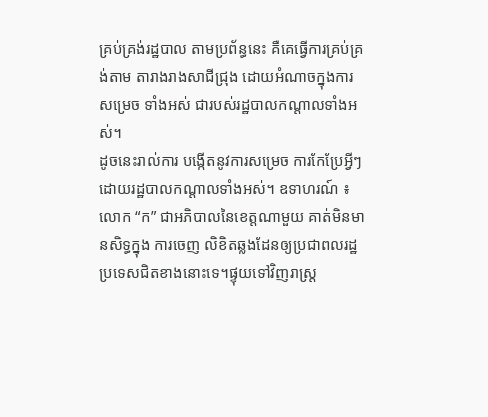គ្រប់គ្រង់រដ្ឋបាល តាមប្រព័ន្ធនេះ គឺគេធ្វើការគ្រប់គ្រង់តាម តារាងរាងសាជីជ្រុង ដោយអំណាចក្នុងការសម្រេច ទាំងអស់ ជារបស់រដ្ឋបាលកណ្តាលទាំងអស់។
ដូចនេះរាល់ការ បង្កើតនូវការសម្រេច ការកែប្រែអ្វីៗ ដោយរដ្ឋបាលកណ្តាលទាំងអស់។ ឧទាហរណ៍ ៖ លោក “ក” ជាអភិបាលនៃខេត្តណាមួយ គាត់មិនមានសិទ្ធក្នុង ការចេញ លិខិតឆ្លងដែនឲ្យប្រជាពលរដ្ឋ ប្រទេសជិតខាងនោះទេ។ផ្ទុយទៅវិញរាស្ត្រ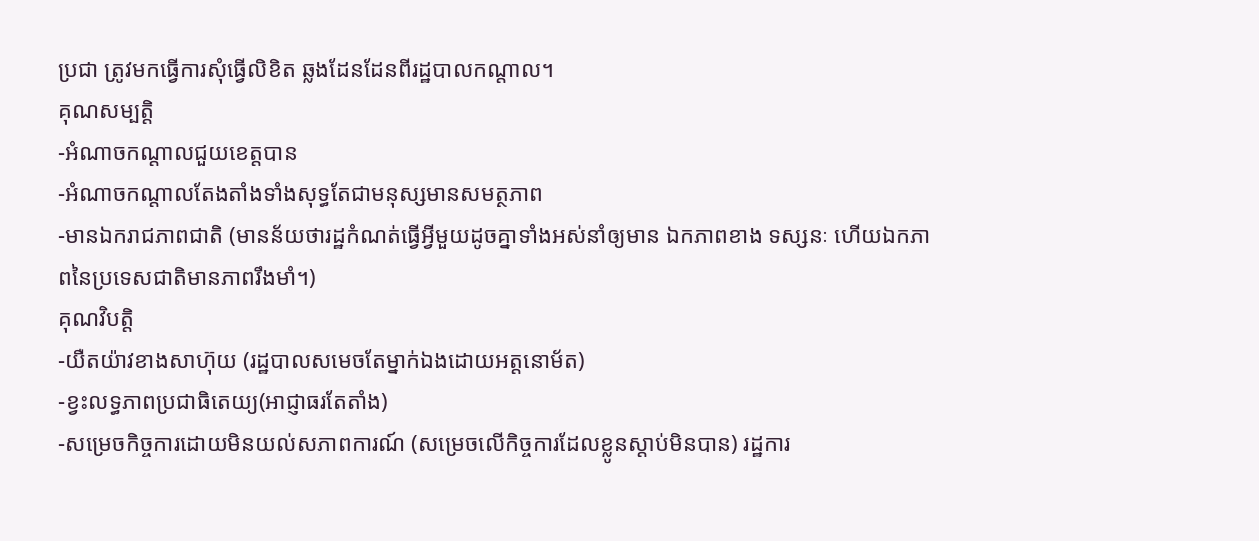ប្រជា ត្រូវមកធ្វើការសុំធ្វើលិខិត ឆ្លងដែនដែនពីរដ្ឋបាលកណ្តាល។
គុណសម្បត្តិ
-អំណាចកណ្តាលជួយខេត្តបាន
-អំណាចកណ្តាលតែងតាំងទាំងសុទ្ធតែជាមនុស្សមានសមត្ថភាព
-មានឯករាជភាពជាតិ (មានន័យថារដ្ឋកំណត់ធ្វើអ្វីមួយដូចគ្នាទាំងអស់នាំឲ្យមាន ឯកភាពខាង ទស្សនៈ ហើយឯកភាពនៃប្រទេសជាតិមានភាពរឹងមាំ។)
គុណវិបត្តិ
-យឺតយ៉ាវខាងសាហ៊ុយ (រដ្ឋបាលសមេចតែម្នាក់ឯងដោយអត្តនោម័ត)
-ខ្វះលទ្ធភាពប្រជាធិតេយ្យ(អាជ្ញាធរតែតាំង)
-សម្រេចកិច្ចការដោយមិនយល់សភាពការណ៍ (សម្រេចលើកិច្ចការដែលខ្លូនស្តាប់មិនបាន) រដ្ឋការ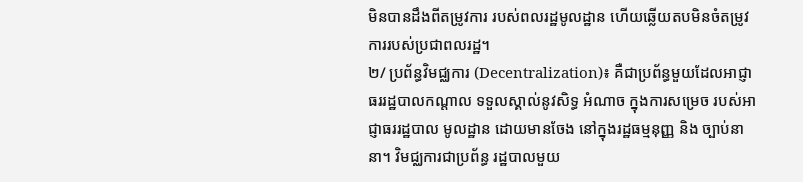មិនបានដឹងពីតម្រូវការ របស់ពលរដ្ឋមូលដ្ឋាន ហើយឆ្លើយតបមិនចំតម្រូវការរបស់ប្រជាពលរដ្ឋ។
២/ ប្រព័ន្ធវិមជ្ឈការ (Decentralization)៖ គឺជាប្រព័ន្ធមួយដែលអាជ្ញាធររដ្ឋបាលកណ្តាល ទទួលស្គាល់នូវសិទ្ធ អំណាច ក្នុងការសម្រេច របស់អាជ្ញាធររដ្ឋបាល មូលដ្ឋាន ដោយមានចែង នៅក្នុងរដ្ឋធម្មនុញ្ញ និង ច្បាប់នានា។ វិមជ្ឈការជាប្រព័ន្ធ រដ្ឋបាលមួយ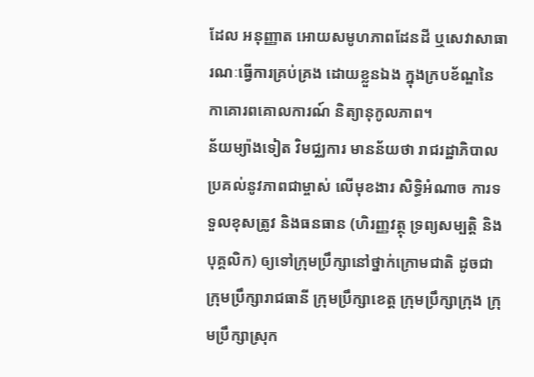ដែល អនុញ្ញាត អោយសមូហភាពដែនដី ឬសេវាសាធារណៈធ្វើការគ្រប់គ្រង ដោយខ្លួនឯង ក្នុងក្របខ័ណ្ឌនៃកាគោរពគោលការណ៍ និត្យានុកូលភាព។
ន័យម្យ៉ាងទៀត វិមជ្ឈការ មានន័យថា រាជរដ្ឋាភិបាល ប្រគល់នូវភាពជាម្ចាស់ លើមុខងារ សិទ្ធិអំណាច ការទទួលខុសត្រូវ និងធនធាន (ហិរញ្ញវត្ថុ ទ្រព្យសម្បត្តិ និងបុគ្គលិក) ឲ្យទៅក្រុមប្រឹក្សានៅថ្នាក់ក្រោមជាតិ ដូចជា ក្រុមប្រឹក្សារាជធានី ក្រុមប្រឹក្សាខេត្ត ក្រុមប្រឹក្សាក្រុង ក្រុមប្រឹក្សាស្រុក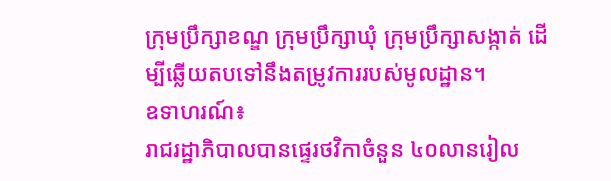ក្រុមប្រឹក្សាខណ្ឌ ក្រុមប្រឹក្សាឃុំ ក្រុមប្រឹក្សាសង្កាត់ ដើម្បីឆ្លើយតបទៅនឹងតម្រូវការរបស់មូលដ្ឋាន។
ឧទាហរណ៍៖
រាជរដ្ឋាភិបាលបានផ្ទេរថវិកាចំនួន ៤០លានរៀល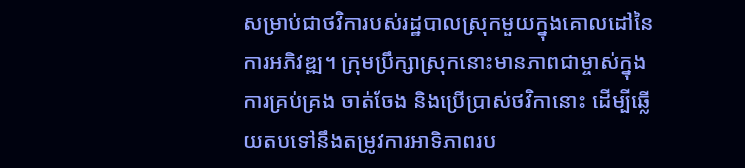សម្រាប់ជាថវិការបស់រដ្ឋបាលស្រុកមួយក្នុងគោលដៅនៃការអភិវឌ្ឍ។ ក្រុមប្រឹក្សាស្រុកនោះមានភាពជាម្ចាស់ក្នុងការគ្រប់គ្រង ចាត់ចែង និងប្រើប្រាស់ថវិកានោះ ដើម្បីឆ្លើយតបទៅនឹងតម្រូវការអាទិភាពរប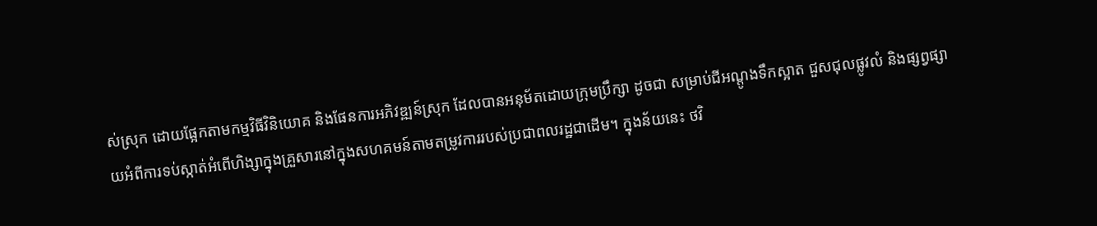ស់ស្រុក ដោយផ្អែកតាមកម្មវិធីវិនិយោគ និងផែនការអភិវឌ្ឍន៍ស្រុក ដែលបានអនុម័តដោយក្រុមប្រឹក្សា ដូចជា សម្រាប់ជីអណ្ដូងទឹកស្អាត ជួសជុលផ្លូវលំ និងផ្សព្វផ្សាយអំពីការទប់ស្កាត់អំពើហិង្សាក្នុងគ្រួសារនៅក្នុងសហគមន៍តាមតម្រូវការរបស់ប្រជាពលរដ្ឋជាដើម។ ក្នុងន័យនេះ ថវិ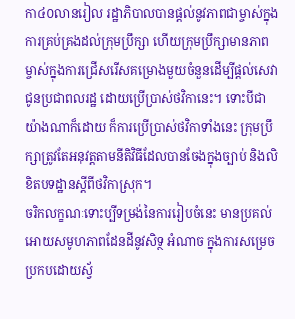កា៤០លានរៀល រដ្ឋាភិបាលបានផ្តល់នូវភាពជាម្ចាស់ក្នុងការគ្រប់គ្រងដល់ក្រុមប្រឹក្សា ហើយក្រុមប្រឹក្សាមានភាពម្ចាស់ក្នុងការជ្រើសរើសគម្រោងមួយចំនួនដើម្បីផ្តល់សេវាជូនប្រជាពលរដ្ឋ ដោយប្រើប្រាស់ថវិកានេះ។ ទោះបីជាយ៉ាងណាក៏ដោយ ក៏ការប្រើប្រាស់ថវិកាទាំងនេះ ក្រុមប្រឹក្សាត្រូវតែអនុវត្តតាមនីតិវិធីដែលបានចែងក្នុងច្បាប់ និងលិខិតបទដ្ឋានស្តីពីថវិកាស្រុក។
ចរិកលក្ខណៈទោះប្បីទម្រង់នៃការរៀបចំនេះ មានប្រគល់អោយសមូហភាពដែនដីនូវសិទ្ថ អំណាច ក្នុងការសម្រេចប្រកបដោយស្វ័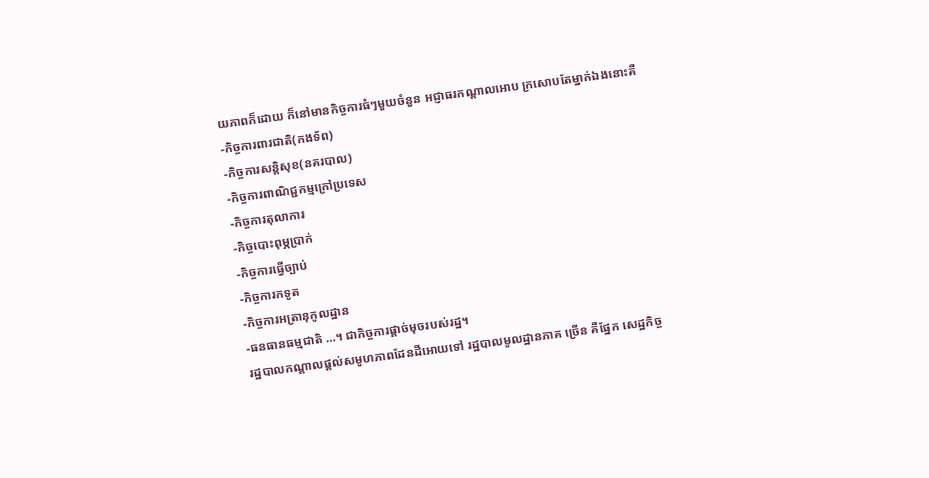យភាពក៏ដោយ ក៏នៅមានកិច្ចការធំៗមួយចំនួន អជ្ញាធរកណ្តាលអោប ក្រសោបតែម្នាក់ឯងនោះគឺ
-កិច្ចការពារជាតិ(កងទ័ព)
-កិច្ចការសន្តិសុខ(នគរបាល)
-កិច្ចការពាណិជ្ជកម្មក្រៅប្រទេស
-កិច្ចការតុលាការ
-កិច្ចបោះពុម្ភប្រាក់
-កិច្ចការធ្វើច្បាប់
-កិច្ចការកទូត
-កិច្ចការអត្រានុកូលដ្ឋាន
-ធនធានធម្មជាតិ …។ ជាកិច្ចការផ្តាច់មុចរបស់រដ្ឋ។
រដ្ឋបាលកណ្តាលផ្តល់សមូហភាពដែនដីអោយទៅ រដ្ឋបាលមូលដ្ឋានភាគ ច្រើន គឺផ្នែក សេដ្ឋកិច្ច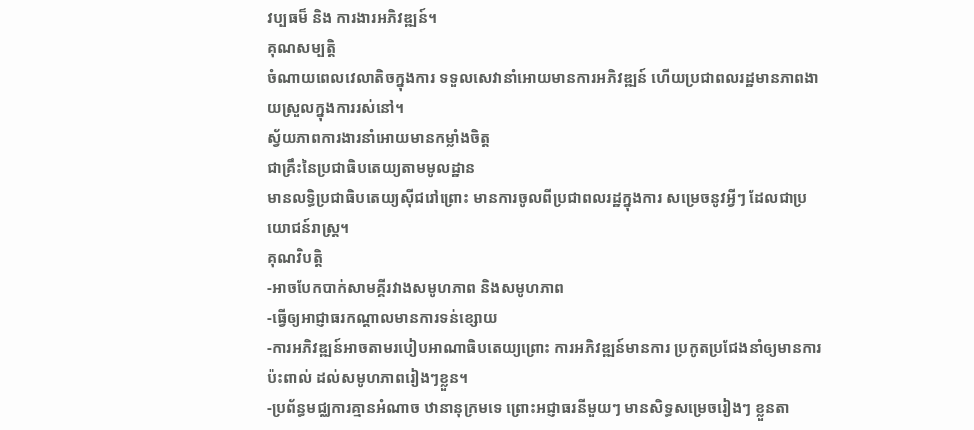វប្បធម៏ និង ការងារអភិវឌ្ឍន៍។
គុណសម្បត្តិ
ចំណាយពេលវេលាតិចក្នុងការ ទទួលសេវានាំអោយមានការអភិវឌ្ឍន៍ ហើយប្រជាពលរដ្ឋមានភាពងាយស្រួលក្នុងការរស់នៅ។
ស័្វយភាពការងារនាំអោយមានកម្លាំងចិត្ត
ជាគ្រឹះនៃប្រជាធិបតេយ្យតាមមូលដ្ឋាន
មានលទ្ធិប្រជាធិបតេយ្យស៊ីជរៅព្រោះ មានការចូលពីប្រជាពលរដ្ឋក្នុងការ សម្រេចនូវអ្វីៗ ដែលជាប្រយោជន៍រាស្ត្រ។
គុណវិបត្តិ
-អាចបែកបាក់សាមគ្គីរវាងសមូហភាព និងសមូហភាព
-ធ្វើឲ្យអាជ្ញាធរកណ្តាលមានការទន់ខ្សោយ
-ការអភិវឌ្ឍន៍អាចតាមរបៀបអាណាធិបតេយ្យព្រោះ ការអភិវឌ្ឍន៍មានការ ប្រកូតប្រជែងនាំឲ្យមានការប៉ះពាល់ ដល់សមូហភាពរៀងៗខ្លួន។
-ប្រព័ន្ធមជ្ឈការគ្មានអំណាច ឋានានុក្រមទេ ព្រោះអជ្ញាធរនីមួយៗ មានសិទ្ធសម្រេចរៀងៗ ខ្លួនតា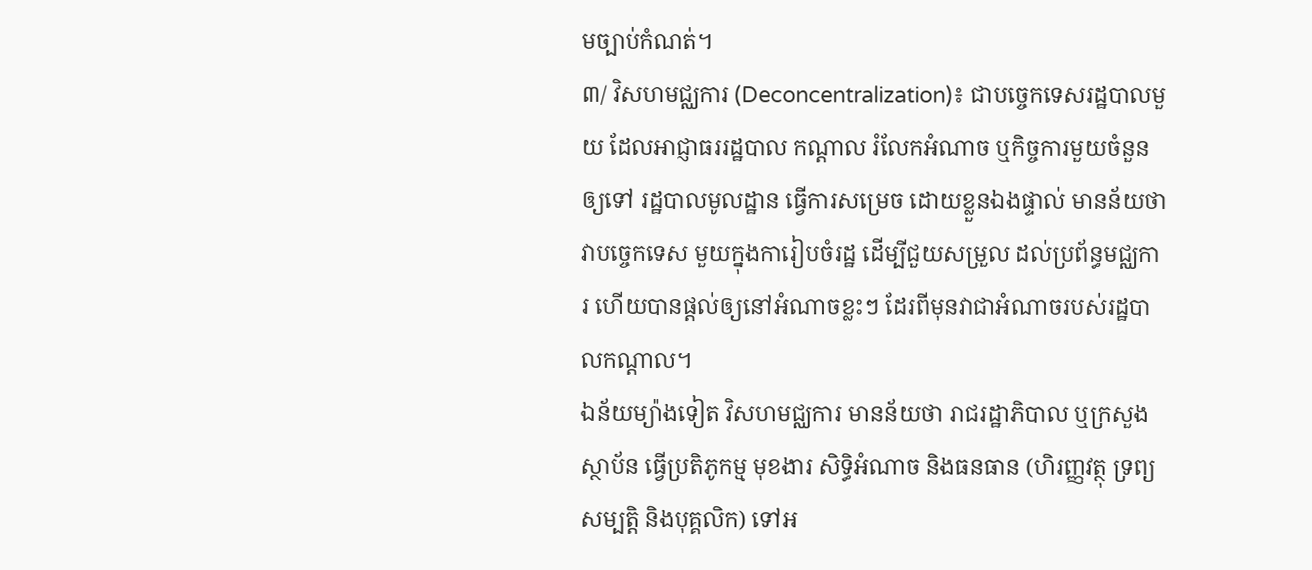មច្បាប់កំណត់។
៣/ វិសហមជ្ឈការ (Deconcentralization)៖ ជាបច្ចេកទេសរដ្ឋបាលមួយ ដែលអាជ្ញាធររដ្ឋបាល កណ្តាល រំលែកអំណាច ឬកិច្ចការមួយចំនួនឲ្យទៅ រដ្ឋបាលមូលដ្ឋាន ធ្វើការសម្រេច ដោយខ្លួនឯងផ្ទាល់ មានន័យថា វាបច្ចេកទេស មួយក្នុងការៀបចំរដ្ឋ ដើម្បីជួយសម្រួល ដល់ប្រព័ន្ធមជ្ឈការ ហើយបានផ្តល់ឲ្យនៅអំណាចខ្លះៗ ដែរពីមុនវាជាអំណាចរបស់រដ្ឋបាលកណ្តាល។
ឯន័យម្យ៉ាងទៀត វិសហមជ្ឈការ មានន័យថា រាជរដ្ឋាភិបាល ឬក្រសួង ស្ថាប័ន ធ្វើប្រតិភូកម្ម មុខងារ សិទ្ធិអំណាច និងធនធាន (ហិរញ្ញវត្ថុ ទ្រព្យសម្បត្តិ និងបុគ្គលិក) ទៅអ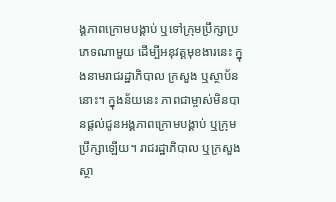ង្គភាពក្រោមបង្គាប់ ឬទៅក្រុមប្រឹក្សាប្រភេទណាមួយ ដើម្បីអនុវត្តមុខងារនេះ ក្នុងនាមរាជរដ្ឋាភិបាល ក្រសួង ឬស្ថាប័ននោះ។ ក្នុងន័យនេះ ភាពជាម្ចាស់មិនបានផ្តល់ជូនអង្គភាពក្រោមបង្គាប់ ឬក្រុមប្រឹក្សាឡើយ។ រាជរដ្ឋាភិបាល ឬក្រសួង ស្ថា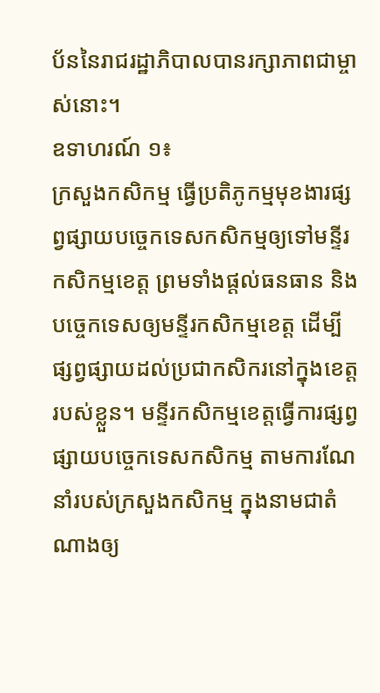ប័ននៃរាជរដ្ឋាភិបាលបានរក្សាភាពជាម្ចាស់នោះ។
ឧទាហរណ៍ ១៖
ក្រសួងកសិកម្ម ធ្វើប្រតិភូកម្មមុខងារផ្សព្វផ្សាយបច្ចេកទេសកសិកម្មឲ្យទៅមន្ទីរកសិកម្មខេត្ត ព្រមទាំងផ្តល់ធនធាន និងបច្ចេកទេសឲ្យមន្ទីរកសិកម្មខេត្ត ដើម្បីផ្សព្វផ្សាយដល់ប្រជាកសិករនៅក្នុងខេត្តរបស់ខ្លួន។ មន្ទីរកសិកម្មខេត្តធ្វើការផ្សព្វផ្សាយបច្ចេកទេសកសិកម្ម តាមការណែនាំរបស់ក្រសួងកសិកម្ម ក្នុងនាមជាតំណាងឲ្យ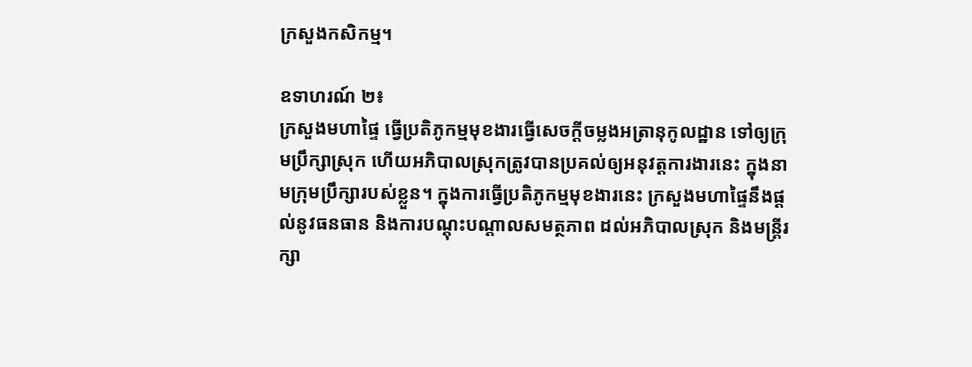ក្រសួងកសិកម្ម។

ឧទាហរណ៍ ២៖
ក្រសួងមហាផ្ទៃ ធ្វើប្រតិភូកម្មមុខងារធ្វើសេចក្តីចម្លងអត្រានុកូលដ្ឋាន ទៅឲ្យក្រុមប្រឹក្សាស្រុក ហើយអភិបាលស្រុកត្រូវបានប្រគល់ឲ្យអនុវត្តការងារនេះ ក្នុងនាមក្រុមប្រឹក្សារបស់ខ្លួន។ ក្នុងការធ្វើប្រតិភូកម្មមុខងារនេះ ក្រសួងមហាផ្ទៃនឹងផ្តល់នូវធនធាន និងការបណ្តុះបណ្តាលសមត្ថភាព ដល់អភិបាលស្រុក និងមន្រ្តីរក្សា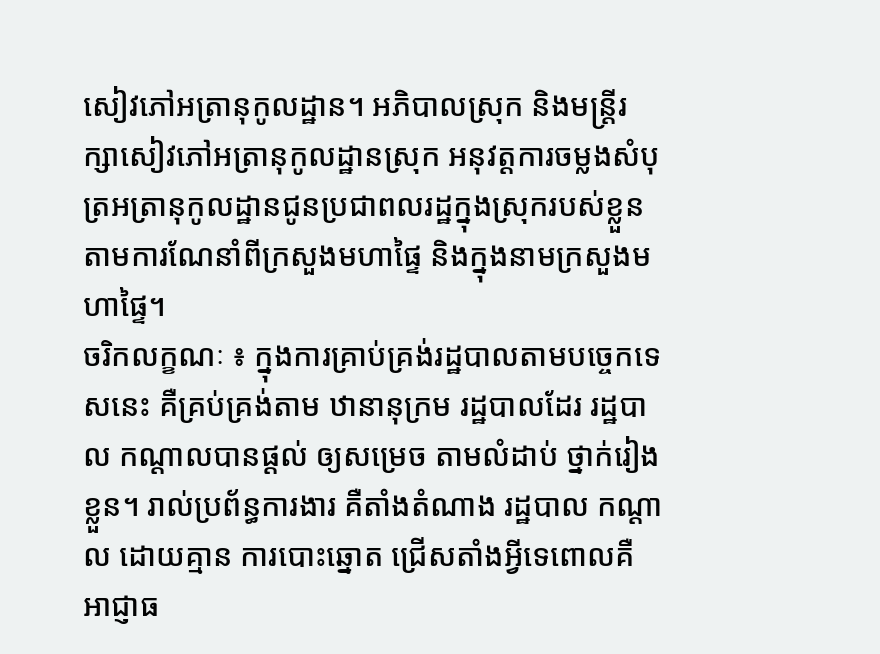សៀវភៅអត្រានុកូលដ្ឋាន។ អភិបាលស្រុក និងមន្រ្តីរក្សាសៀវភៅអត្រានុកូលដ្ឋានស្រុក អនុវត្តការចម្លងសំបុត្រអត្រានុកូលដ្ឋានជូនប្រជាពលរដ្ឋក្នុងស្រុករបស់ខ្លួន តាមការណែនាំពីក្រសួងមហាផ្ទៃ និងក្នុងនាមក្រសួងមហាផ្ទៃ។
ចរិកលក្ខណៈ ៖ ក្នុងការគ្រាប់គ្រង់រដ្ឋបាលតាមបច្ចេកទេសនេះ គឺគ្រប់គ្រង់តាម ឋានានុក្រម រដ្ឋបាលដែរ រដ្ឋបាល កណ្តាលបានផ្តល់ ឲ្យសម្រេច តាមលំដាប់ ថ្នាក់រៀងខ្លួន។ រាល់ប្រព័ន្ធការងារ គឺតាំងតំណាង រដ្ឋបាល កណ្តាល ដោយគ្មាន ការបោះឆ្នោត ជ្រើសតាំងអ្វីទេពោលគឺ អាជ្ញាធ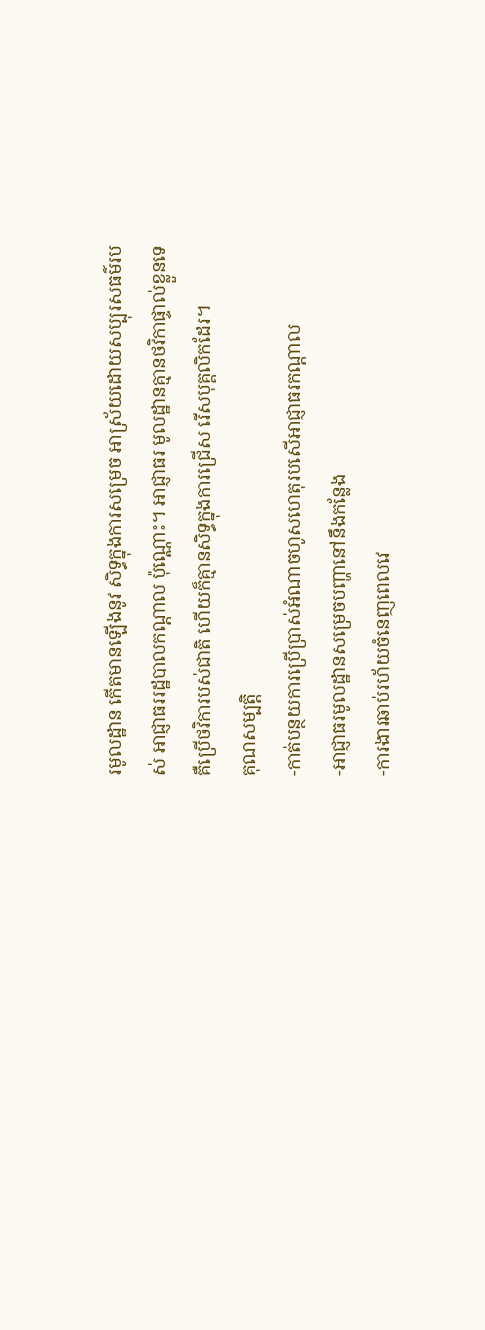រមូលដ្ឋាន កើតមានឡើងនូវ សិទ្ធក្នុងការសម្រេច អាស្រ័យដោយសប្បុរសធម៌របស់ អាជ្ញាធររដ្ឋបាលកណ្តាល ប៉ុណ្ណោះ។ អាជ្ញាធរ មូលដ្ឋានគ្មានថវិកាផ្ទាល់ខ្លួនទេ គឺប្រើថវិការបស់ជាតិ ហើយក៏គ្មានសិទ្ធក្នុងការជ្រើស រើសបុគ្គលិកដែរ។
គុណសម្បត្តិ
-កាត់បន្ថយការប្រើប្រាស់អំណាចហូសហេតុរបសើអាជ្ញាធរកណ្តាល
-អាជ្ញាធរមូលដ្ឋានសម្រេចបញ្ហានៅនឹងកន្លែង
-ការងារឆាប់រហ័យចំនេញពេលវេ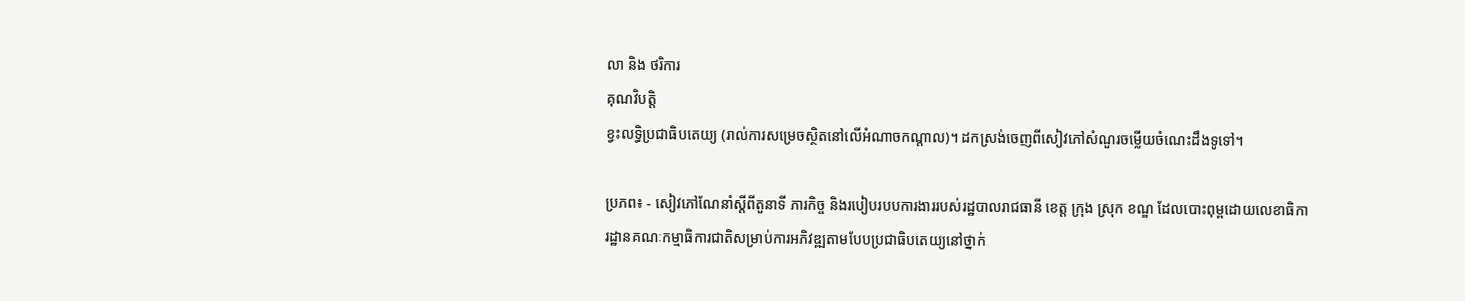លា និង ថរិការ
គុណវិបត្តិ
ខ្វះលទ្ធិប្រជាធិបតេយ្យ (រាល់ការសម្រេចស្ថិតនៅលើអំណាចកណ្តាល)។ ដកស្រង់ចេញពីសៀវភៅសំណួរចម្លើយចំណេះដឹងទូទៅ។

ប្រភព៖ - សៀវភៅណែនាំស្តីពីតួនាទី ភារកិច្ច និងរបៀបរបបការងាររបស់រដ្ឋបាលរាជធានី ខេត្ត ក្រុង ស្រុក ខណ្ឌ ដែលបោះពុម្ពដោយលេខាធិការដ្ឋានគណៈកម្មាធិការជាតិសម្រាប់ការអភិវឌ្ឍតាមបែបប្រជាធិបតេយ្យនៅថ្នាក់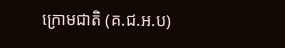ក្រោមជាតិ (គ.ជ.អ.ប)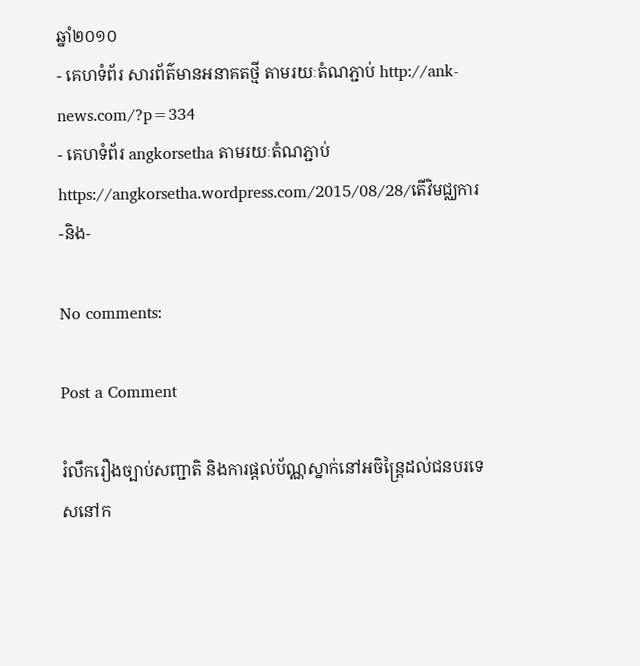ឆ្នាំ២០១០
- គេហទំព័រ សារព័ត៌មានអនាគតថ្មី តាមរយៈតំណភ្ជាប់ http://ank-news.com/?p=334
- គេហទំព័រ angkorsetha តាមរយៈតំណភ្ជាប់ https://angkorsetha.wordpress.com/2015/08/28/តើវិមជ្ឈការ-និង-

No comments:

Post a Comment

រំលឹករឿងច្បាប់សញ្ជាតិ និងការផ្តល់ប័ណ្ណស្នាក់នៅអចិន្ត្រៃដល់ជនបរទេសនៅក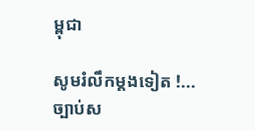ម្ពុជា

សូមរំលឹកម្តងទៀត !... ច្បាប់ស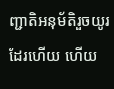ញ្ជាតិអនុម័តិរួចយូរដែរហើយ ហើយ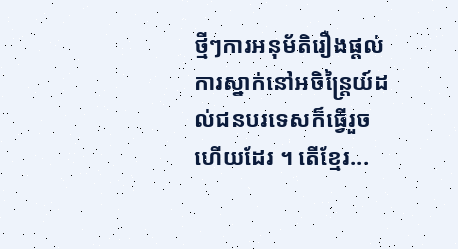ថ្មីៗការអនុម័តិរឿងផ្តល់ការស្នាក់នៅអចិន្ត្រៃយ៍ដល់ជនបរទេសក៏ធ្វើរួចហើយដែរ ។ តើខ្មែរ...